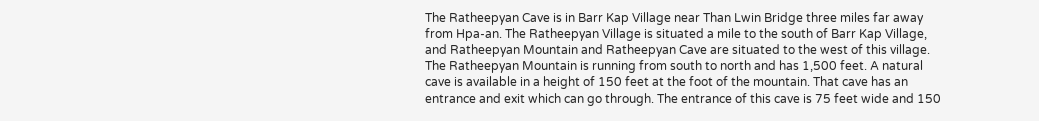The Ratheepyan Cave is in Barr Kap Village near Than Lwin Bridge three miles far away from Hpa-an. The Ratheepyan Village is situated a mile to the south of Barr Kap Village, and Ratheepyan Mountain and Ratheepyan Cave are situated to the west of this village. The Ratheepyan Mountain is running from south to north and has 1,500 feet. A natural cave is available in a height of 150 feet at the foot of the mountain. That cave has an entrance and exit which can go through. The entrance of this cave is 75 feet wide and 150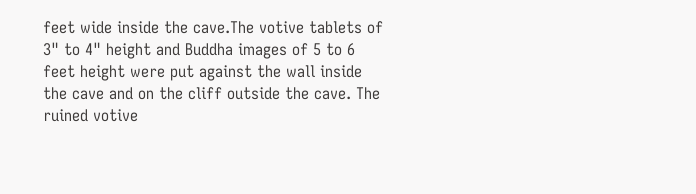feet wide inside the cave.The votive tablets of 3" to 4" height and Buddha images of 5 to 6 feet height were put against the wall inside the cave and on the cliff outside the cave. The ruined votive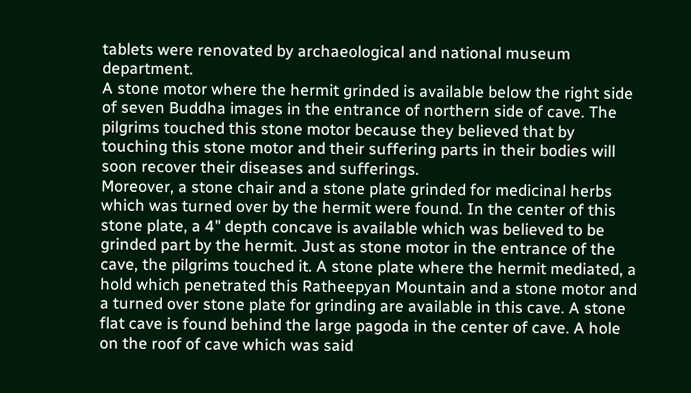tablets were renovated by archaeological and national museum department.
A stone motor where the hermit grinded is available below the right side of seven Buddha images in the entrance of northern side of cave. The pilgrims touched this stone motor because they believed that by touching this stone motor and their suffering parts in their bodies will soon recover their diseases and sufferings.
Moreover, a stone chair and a stone plate grinded for medicinal herbs which was turned over by the hermit were found. In the center of this stone plate, a 4" depth concave is available which was believed to be grinded part by the hermit. Just as stone motor in the entrance of the cave, the pilgrims touched it. A stone plate where the hermit mediated, a hold which penetrated this Ratheepyan Mountain and a stone motor and a turned over stone plate for grinding are available in this cave. A stone flat cave is found behind the large pagoda in the center of cave. A hole on the roof of cave which was said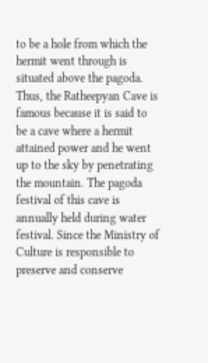to be a hole from which the hermit went through is situated above the pagoda.
Thus, the Ratheepyan Cave is famous because it is said to be a cave where a hermit attained power and he went up to the sky by penetrating the mountain. The pagoda festival of this cave is annually held during water festival. Since the Ministry of Culture is responsible to preserve and conserve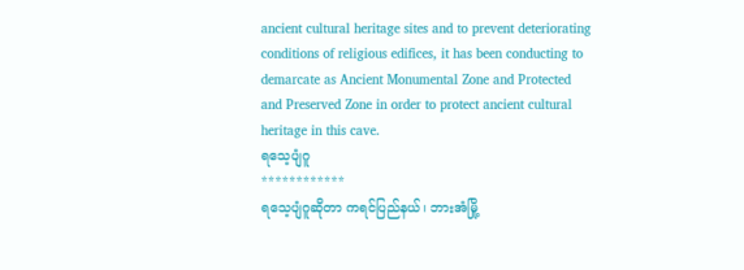ancient cultural heritage sites and to prevent deteriorating conditions of religious edifices, it has been conducting to demarcate as Ancient Monumental Zone and Protected and Preserved Zone in order to protect ancient cultural heritage in this cave.
ရသေ့ပျံဂူ
************
ရသေ့ပျံဂူဆိုတာ ကရင်ပြည်နယ်၊ ဘားအံမြို့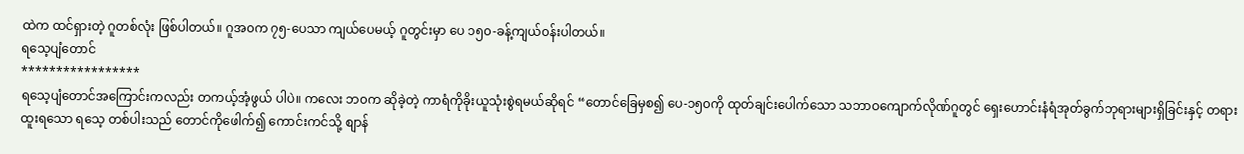ထဲက ထင်ရှားတဲ့ ဂူတစ်လုံး ဖြစ်ပါတယ်။ ဂူအ၀က ၇၅-ပေသာ ကျယ်ပေမယ့် ဂူတွင်းမှာ ပေ ၁၅၀-ခန့်ကျယ်၀န်းပါတယ်။
ရသေ့ပျံတောင်
*****************
ရသေ့ပျံတောင်အကြောင်းကလည်း တကယ့်အံ့ဖွယ် ပါပဲ။ ကလေး ဘ၀က ဆိုခဲ့တဲ့ ကာရံကိုခိုးယူသုံးစွဲရမယ်ဆိုရင် “တောင်ခြေမှစ၍ ပေ-၁၅၀ကို ထုတ်ချင်းပေါက်သော သဘာဝကျောက်လိုဏ်ဂူတွင် ရှေးဟောင်းနံရံအုတ်ခွက်ဘုရားများရှိခြင်းနှင့် တရားထူးရသော ရသေ့ တစ်ပါးသည် တောင်ကိုဖေါက်၍ ကောင်းကင်သို့ စျာန်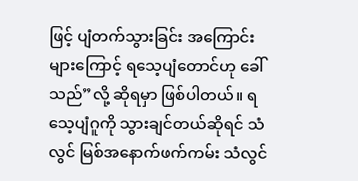ဖြင့် ပျံတက်သွားခြင်း အကြောင်း များကြောင့် ရသေ့ပျံတောင်ဟု ခေါ်သည်”လို့ ဆိုရမှာ ဖြစ်ပါတယ်။ ရသေ့ပျံဂူကို သွားချင်တယ်ဆိုရင် သံလွင် မြစ်အနောက်ဖက်ကမ်း သံလွင်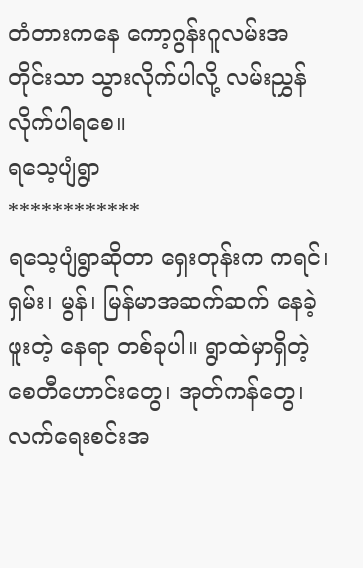တံတားကနေ ကော့ဂွန်းဂူလမ်းအတိုင်းသာ သွားလိုက်ပါလို့ လမ်းညွှန် လိုက်ပါရစေ။
ရသေ့ပျံရွာ
************
ရသေ့ပျံရွာဆိုတာ ရှေးတုန်းက ကရင်၊ ရှမ်း၊ မွန်၊ မြန်မာအဆက်ဆက် နေခဲ့ဖူးတဲ့ နေရာ တစ်ခုပါ။ ရွာထဲမှာရှိတဲ့ စေတီဟောင်းတွေ၊ အုတ်ကန်တွေ၊ လက်ရေးစင်းအ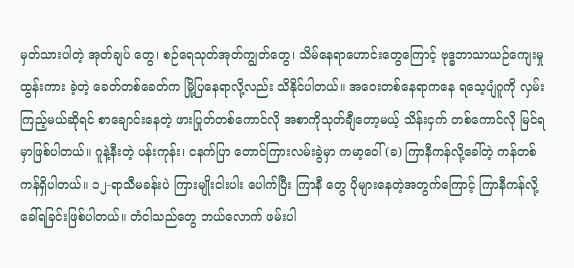မှတ်သားပါတဲ့ အုတ်ချပ် တွေ၊ စဉ်ရေသုတ်အုတ်ကျွတ်တွေ၊ သိမ်နေရာဟောင်းတွေကြောင့် ဗုဒ္ဓဘာသာယဉ်ကျေးမှု ထွန်းကား ခဲ့တဲ့ ခေတ်တစ်ခေတ်က မြို့ပြနေရာလို့လည်း သိနိုင်ပါတယ်။ အဝေးတစ်နေရာကနေ ရသေ့ပျံဂူကို လှမ်းကြည့်မယ်ဆိုရင် စာချောင်းနေတဲ့ ဖားပြုတ်တစ်ကောင်လို အစာကိုသုတ်ချီတော့မယ့် သိန်းငှက် တစ်ကောင်လို မြင်ရမှာဖြစ်ပါတယ်။ ဂူနဲ့နီးတဲ့ ပန်းကုန်း၊ ငနက်ပြာ တောင်ကြားလမ်းခွဲမှာ ကမာ့ဝေါ် (ခ) ကြာနီကန်လို့ခေါ်တဲ့ ကန်တစ်ကန်ရှိပါတယ်။ ၁၂-ရာသီမခန်းပဲ ကြားမျိုးငါးပါး ပေါက်ပြီး ကြာနီ တွေ ပိုများနေတဲ့အတွက်ကြောင့် ကြာနီကန်လို့ ခေါ်ရခြင်းဖြစ်ပါတယ်။ တံငါသည်တွေ ဘယ်လောက် ဖမ်းပါ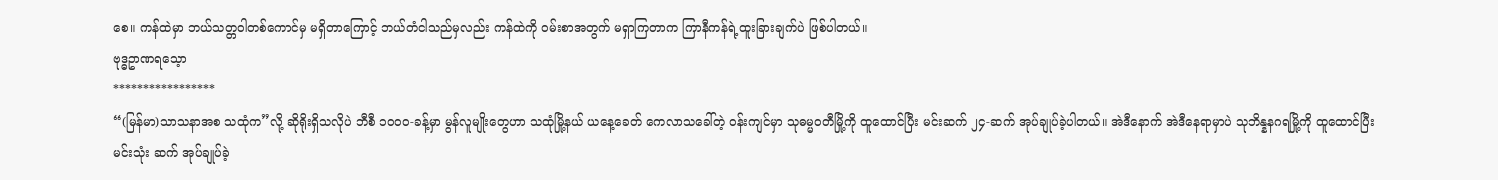စေ။ ကန်ထဲမှာ ဘယ်သတ္တဝါတစ်ကောင်မှ မရှိတာကြောင့် ဘယ်တံငါသည်မှလည်း ကန်ထဲကို ၀မ်းစာအတွက် မရှာကြတာက ကြာနီကန်ရဲ့ထူးခြားချက်ပဲ ဖြစ်ပါတယ်။
ဗုဒ္ဓဥာဏရသေ့ာ
*****************
“(မြန်မာ)သာသနာအစ သထုံက”လို့ ဆိုရိုးရှိသလိုပဲ ဘီစီ ၁၀၀၀-ခန့်မှာ မွန်လူမျိုးတွေဟာ သထုံမြို့နယ် ယနေ့ခေတ် ကေလာသခေါ်တဲ့ ၀န်းကျင်မှာ သုဓမ္မ၀တီမြို့ကို ထူထောင်ပြီး မင်းဆက် ၂၄-ဆက် အုပ်ချုပ်ခဲ့ပါတယ်။ အဲဒီနောက် အဲဒီနေရာမှာပဲ သုဘိန္နနဂရမြို့ကို ထူထောင်ပြီး မင်းသုံး ဆက် အုပ်ချုပ်ခဲ့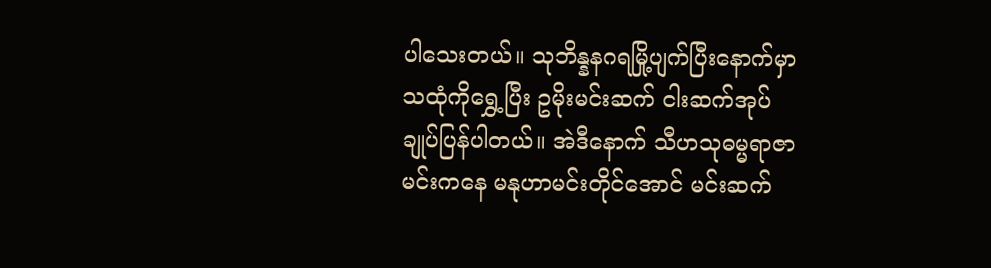ပါသေးတယ်။ သုဘိန္နနဂရမြို့ပျက်ပြီးနောက်မှာ သထုံကိုရွှေ့ပြီး ဥမိုးမင်းဆက် ငါးဆက်အုပ်ချုပ်ပြန်ပါတယ်။ အဲဒီနောက် သီဟသုဓမ္မရာဇာမင်းကနေ မနုဟာမင်းတိုင်အောင် မင်းဆက်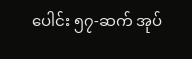ပေါင်း ၅၇-ဆက် အုပ်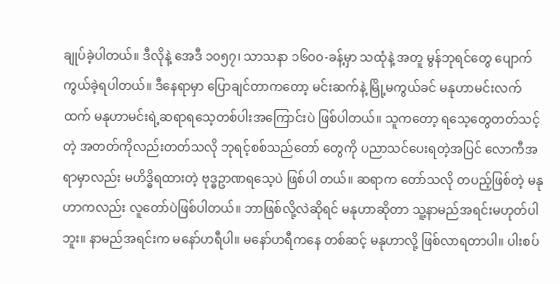ချုပ်ခဲ့ပါတယ်။ ဒီလိုနဲ့ အေဒီ ၁၀၅၇၊ သာသနာ ၁၆၀၀-ခန့်မှာ သထုံနဲ့ အတူ မွန်ဘုရင်တွေ ပျောက်ကွယ်ခဲ့ရပါတယ်။ ဒီနေရာမှာ ပြောချင်တာကတော့ မင်းဆက်နဲ့ မြို့မကွယ်ခင် မနုဟာမင်းလက်ထက် မနုဟာမင်းရဲ့ဆရာရသေ့တစ်ပါးအကြောင်းပဲ ဖြစ်ပါတယ်။ သူကတော့ ရသေ့တွေတတ်သင့်တဲ့ အတတ်ကိုလည်းတတ်သလို ဘုရင့်စစ်သည်တော် တွေကို ပညာသင်ပေးရတဲ့အပြင် လောကီအရာမှာလည်း မဟိဒ္ဓိရထားတဲ့ ဗုဒ္ဓဥာဏရသေ့ပဲ ဖြစ်ပါ တယ်။ ဆရာက တော်သလို တပည့်ဖြစ်တဲ့ မနုဟာကလည်း လူတော်ပဲဖြစ်ပါတယ်။ ဘာဖြစ်လို့လဲဆိုရင် မနုဟာဆိုတာ သူ့နာမည်အရင်းမဟုတ်ပါဘူး။ နာမည်အရင်းက မနော်ဟရီပါ။ မနော်ဟရီကနေ တစ်ဆင့် မနုဟာလို့ ဖြစ်လာရတာပါ။ ပါးစပ်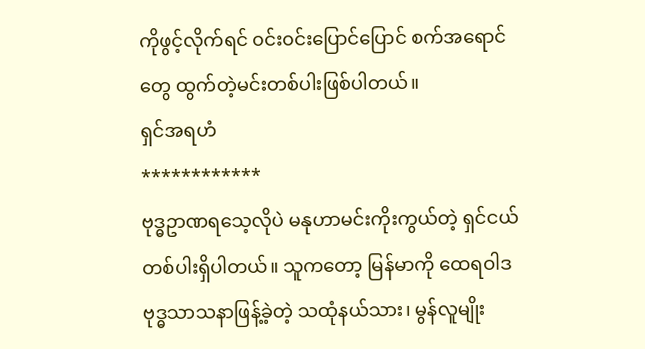ကိုဖွင့်လိုက်ရင် ၀င်း၀င်းပြောင်ပြောင် စက်အရောင်တွေ ထွက်တဲ့မင်းတစ်ပါးဖြစ်ပါတယ်။
ရှင်အရဟံ
************
ဗုဒ္ဓဥာဏရသေ့လိုပဲ မနုဟာမင်းကိုးကွယ်တဲ့ ရှင်ငယ်တစ်ပါးရှိပါတယ်။ သူကတော့ မြန်မာကို ထေရဝါဒဗုဒ္ဓသာသနာဖြန့်ခဲ့တဲ့ သထုံနယ်သား၊ မွန်လူမျိုး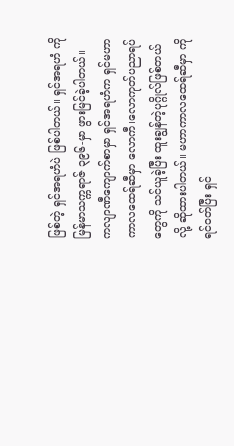ဖြစ်တဲ့ ရှင်အရဟံပဲ ဖြစ်ပါတယ်။ ရှင်အရဟံ ကို မြန်မာသက္ကရာဇ် ၃၉၆-မှာ ဖွားမြင်ခဲ့ပါတယ်။ ကလျာဏီကျောက်စာမှာ ရှင်အရဟံက ရှင်မဟာ ကာလထေရ်ဆီမှာ လောကီ၊လောကုတ်ပညာရပ်တွေကို သင်ယူခဲ့ပြီး ထူးချွန်တဲ့ပုဂ္ဂိုလ်ဖြစ်တယ်လို့ ဆိုထားပါတယ်။ မဟာကာလထေရ်ဆီမှာ ကိုရင်၀တ်ပြီး ရှင်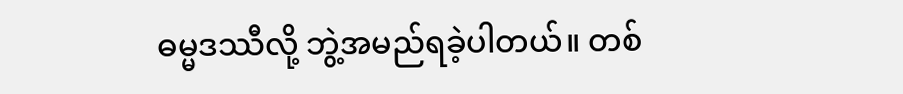ဓမ္မဒဿီလို့ ဘွဲ့အမည်ရခဲ့ပါတယ်။ တစ်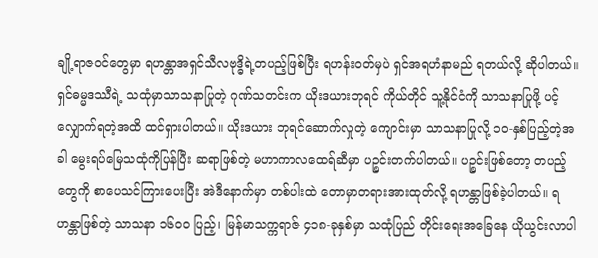ချို့ရာဇ၀င်တွေမှာ ရဟန္တာအရှင်သီလဗုဒ္ဓိရဲ့တပည့်ဖြစ်ပြီး ရဟန်း၀တ်မှပဲ ရှင်အရဟံနာမည် ရတယ်လို့ ဆိုပါတယ်။ ရှင်ဓမ္မဒဿီရဲ့ သထုံမှာသာသနာပြုတဲ့ ဂုဏ်သတင်းက ယိုးဒယားဘုရင် ကိုယ်တိုင် သူ့နိုင်ငံကို သာသနာပြုဖို့ ပင့်လျှောက်ရတဲ့အထိ ထင်ရှားပါတယ်။ ယိုးဒယား ဘုရင်ဆောက်လှုတဲ့ ကျောင်းမှာ သာသနာပြုလို့ ၁၀-နှစ်ပြည့်တဲ့အခါ မွေးရပ်မြေသထုံကိုပြန်ပြီး ဆရာဖြစ်တဲ့ မဟာကာလထေရ်ဆီမှာ ပဉ္စင်းတက်ပါတယ်။ ပဉ္စင်းဖြစ်တော့ တပည့်တွေကို စာပေသင်ကြားပေးပြီး အဲဒီနောက်မှာ တစ်ပါးထဲ တောမှာတရားအားထုတ်လို့ ရဟန္တာဖြစ်ခဲ့ပါတယ်။ ရဟန္တာဖြစ်တဲ့ သာသနာ ၁၆၀၀ ပြည့်၊ မြန်မာသက္ကရာဇ် ၄၁၈-ခုနှစ်မှာ သထုံပြည် တိုင်းရေးအခြေနေ ယိုယွင်းလာပါ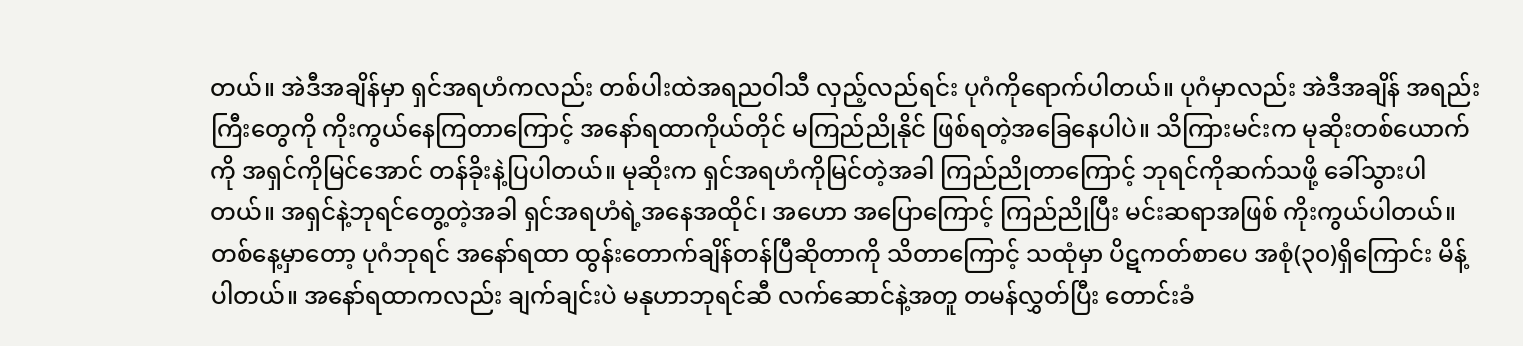တယ်။ အဲဒီအချိန်မှာ ရှင်အရဟံကလည်း တစ်ပါးထဲအရညဝါသီ လှည့်လည်ရင်း ပုဂံကိုရောက်ပါတယ်။ ပုဂံမှာလည်း အဲဒီအချိန် အရည်းကြီးတွေကို ကိုးကွယ်နေကြတာကြောင့် အနော်ရထာကိုယ်တိုင် မကြည်ညိုနိုင် ဖြစ်ရတဲ့အခြေနေပါပဲ။ သိကြားမင်းက မုဆိုးတစ်ယောက်ကို အရှင်ကိုမြင်အောင် တန်ခိုးနဲ့ပြပါတယ်။ မုဆိုးက ရှင်အရဟံကိုမြင်တဲ့အခါ ကြည်ညိုတာကြောင့် ဘုရင်ကိုဆက်သဖို့ ခေါ်သွားပါတယ်။ အရှင်နဲ့ဘုရင်တွေ့တဲ့အခါ ရှင်အရဟံရဲ့အနေအထိုင်၊ အဟော အပြောကြောင့် ကြည်ညိုပြီး မင်းဆရာအဖြစ် ကိုးကွယ်ပါတယ်။
တစ်နေ့မှာတော့ ပုဂံဘုရင် အနော်ရထာ ထွန်းတောက်ချိန်တန်ပြီဆိုတာကို သိတာကြောင့် သထုံမှာ ပိဋကတ်စာပေ အစုံ(၃၀)ရှိကြောင်း မိန့်ပါတယ်။ အနော်ရထာကလည်း ချက်ချင်းပဲ မနုဟာဘုရင်ဆီ လက်ဆောင်နဲ့အတူ တမန်လွှတ်ပြီး တောင်းခံ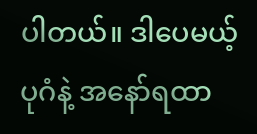ပါတယ်။ ဒါပေမယ့် ပုဂံနဲ့ အနော်ရထာ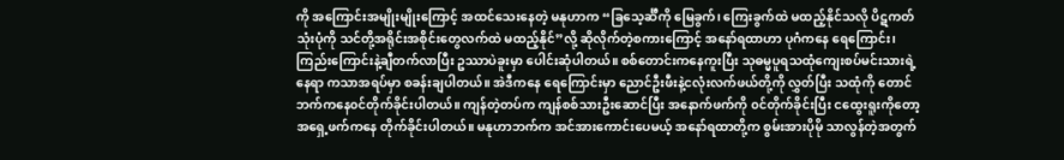ကို အကြောင်းအမျိုးမျိုးကြောင့် အထင်သေးနေတဲ့ မနုဟာက “ခြသေ့င်္ဆီကို မြေခွက်၊ ကြေးခွက်ထဲ မထည့်နိုင်သလို ပိဋကတ်သုံးပုံကို သင်တို့အရိုင်းအစိုင်းတွေလက်ထဲ မထည့်နိုင်”လို့ ဆိုလိုက်တဲ့စကားကြောင့် အနော်ရထာဟာ ပုဂံကနေ ရေကြောင်း၊ ကြည်းကြောင်းနဲ့ချီတက်လာပြီး ဥဿာပဲခူးမှာ ပေါင်းဆုံပါတယ်။ စစ်တောင်းကနေကူးပြီး သုဓမ္မပူရသထုံကျေးစပ်မင်းသားရဲ့နေရာ ကသာအရပ်မှာ စခန်းချပါတယ်။ အဲဒီကနေ ရေကြောင်းမှာ ညောင်ဦးဖီးနဲ့ငလုံးလက်ဖယ်တို့ကို လွှတ်ပြီး သထုံကို တောင်ဘက်ကနေ၀င်တိုက်ခိုင်းပါတယ်။ ကျန်တဲ့တပ်က ကျန်စစ်သားဦးဆောင်ပြီး အနောက်ဖက်ကို ၀င်တိုက်ခိုင်းပြီး ငထွေးရူးကိုတော့ အရှေ့ဖက်ကနေ တိုက်ခိုင်းပါတယ်။ မနုဟာဘက်က အင်အားကောင်းပေမယ့် အနော်ရထာတို့က စွမ်းအားပိုမို သာလွန်တဲ့အတွက်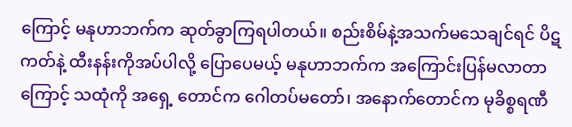ကြောင့် မနုဟာဘက်က ဆုတ်ခွာကြရပါတယ်။ စည်းစိမ်နဲ့အသက်မသေချင်ရင် ပိဋကတ်နဲ့ ထီးနန်းကိုအပ်ပါလို့ ပြောပေမယ့် မနုဟာဘက်က အကြောင်းပြန်မလာတာကြောင့် သထုံကို အရှေ့ တောင်က ဂေါတပ်မတော်၊ အနောက်တောင်က မုခိစ္စရဏီ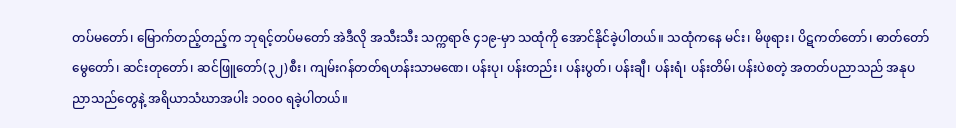တပ်မတော်၊ မြောက်တည့်တည့်က ဘုရင့်တပ်မတော် အဲဒီလို အသီးသီး သက္ကရာဇ် ၄၁၉-မှာ သထုံကို အောင်နိုင်ခဲ့ပါတယ်။ သထုံကနေ မင်း၊ မိဖုရား၊ ပိဋကတ်တော်၊ ဓာတ်တော်မွေတော်၊ ဆင်းတုတော်၊ ဆင်ဖြူတော်(၃၂)စီး၊ ကျမ်းဂန်တတ်ရဟန်းသာမဏေ၊ ပန်းပု၊ ပန်းတည်း၊ ပန်းပွတ်၊ ပန်းချီ၊ ပန်းရံ၊ ပန်းတိမ်၊ ပန်းပဲစတဲ့ အတတ်ပညာသည် အနုပညာသည်တွေနဲ့ အရိယာသံဃာအပါး ၁၀၀၀ ရခဲ့ပါတယ်။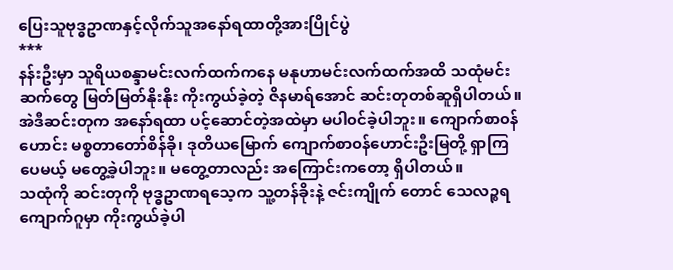ပြေးသူဗုဒ္ဓဥာဏနှင့်လိုက်သူအနော်ရထာတို့အားပြိုင်ပွဲ
***
နန်းဦးမှာ သူရိယစန္ဒာမင်းလက်ထက်ကနေ မနုဟာမင်းလက်ထက်အထိ သထုံမင်းဆက်တွေ မြတ်မြတ်နိုးနိုး ကိုးကွယ်ခဲ့တဲ့ ဇိနမာရ်အောင် ဆင်းတုတစ်ဆူရှိပါတယ်။ အဲဒီဆင်းတုက အနော်ရထာ ပင့်ဆောင်တဲ့အထဲမှာ မပါ၀င်ခဲ့ပါဘူး။ ကျောက်စာ၀န်ဟောင်း မစ္စတာတော်စိန်ခို၊ ဒုတိယမြောက် ကျောက်စာ၀န်ဟောင်းဦးမြတို့ ရှာကြပေမယ့် မတွေ့ခဲ့ပါဘူး။ မတွေ့တာလည်း အကြောင်းကတော့ ရှိပါတယ်။
သထုံကို ဆင်းတုကို ဗုဒ္ဓဥာဏရသေ့က သူ့တန်ခိုးနဲ့ ဇင်းကျိုက် တောင် သေလဉ္စရကျောက်ဂူမှာ ကိုးကွယ်ခဲ့ပါ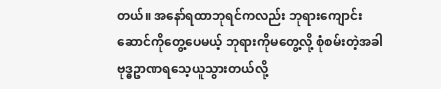တယ်။ အနော်ရထာဘုရင်ကလည်း ဘုရားကျောင်း ဆောင်ကိုတွေ့ပေမယ့် ဘုရားကိုမတွေ့လို့ စုံစမ်းတဲ့အခါ ဗုဒ္ဓဥာဏရသေ့ယူသွားတယ်လို့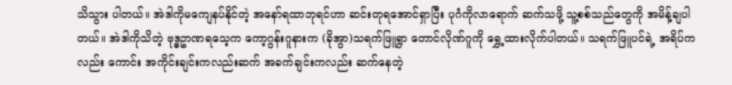သိသွား ပါတယ်။ အဲဒါကိုမကျေနပ်နိုင်တဲ့ အနော်ရထာဘုရင်ဟာ ဆင်းတုရအောင်ရှာပြီး ပုဂံကိုလာရောက် ဆက်သဖို့ သူ့စစ်သည်တွေကို အမိန့်ချပါတယ်။ အဲဒါကိုသိတဲ့ ဗုဒ္ဓဥာဏရသေ့က ကော့ဂွန်းဂူနားက (ခိုအွာ)သရက်ဖြူရွာ တောင်လိုဏ်ဂူကို ရွှေ့ထားလိုက်ပါတယ်။ သရက်ဖြူပင်ရဲ့ အရိပ်ကလည်း ကောင်း အကိုင်းချင်းကလည်းဆက် အခက်ချင်းကလည်း ဆက်နေတဲ့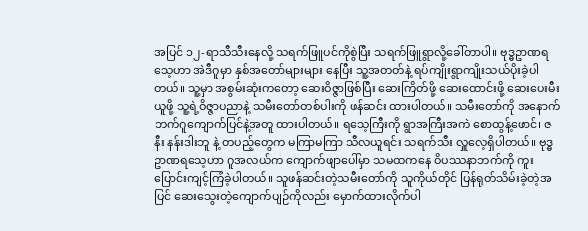အပြင် ၁၂-ရာသီသီးနေလို့ သရက်ဖြူပင်ကိုစွဲပြီး သရက်ဖြူရွာလို့ခေါ်တာပါ။ ဗုဒ္ဓဥာဏရသေ့ဟာ အဲဒီဂူမှာ နှစ်အတော်များများ နေပြီး သူ့အတတ်နဲ့ ရပ်ကျိုးရွာကျိုးသယ်ပိုးခဲ့ပါတယ်။ သူ့မှာ အစွမ်းဆုံးကတော့ ဆေးဝိဇ္ဇာဖြစ်ပြီး ဆေးကြိတ်ဖို့ ဆေးထောင်းဖို့ ဆေးပေးမီးယူဖို့ သူ့ရဲ့ဝိဇ္ဇာပညာနဲ့ သမီးတော်တစ်ပါးကို ဖန်ဆင်း ထားပါတယ်။ သမီးတော်ကို အနောက်ဘက်ဂူကျောက်ပြင်နဲ့အတူ ထားပါတယ်။ ရသေ့ကြီးကို ရွာအကြီးအကဲ စောထွန့်ဖောင်၊ ဇနီး နန်းဒါးဘူ နဲ့ တပည့်တွေက မကြာမကြာ သီလယူရင်း သရက်သီး လှူလေ့ရှိပါတယ်။ ဗုဒ္ဓဥာဏရသေ့ဟာ ဂူအလယ်က ကျောက်ဖျာပေါ်မှာ သမထကနေ ဝိပဿနာဘက်ကို ကူးပြောင်းကျင့်ကြံခဲ့ပါတယ်။ သူဖန်ဆင်းတဲ့သမီးတော်ကို သူကိုယ်တိုင် ပြန်ရုတ်သိမ်းခဲ့တဲ့အပြင် ဆေးသွေးတဲ့ကျောက်ပျဉ်ကိုလည်း မှောက်ထားလိုက်ပါ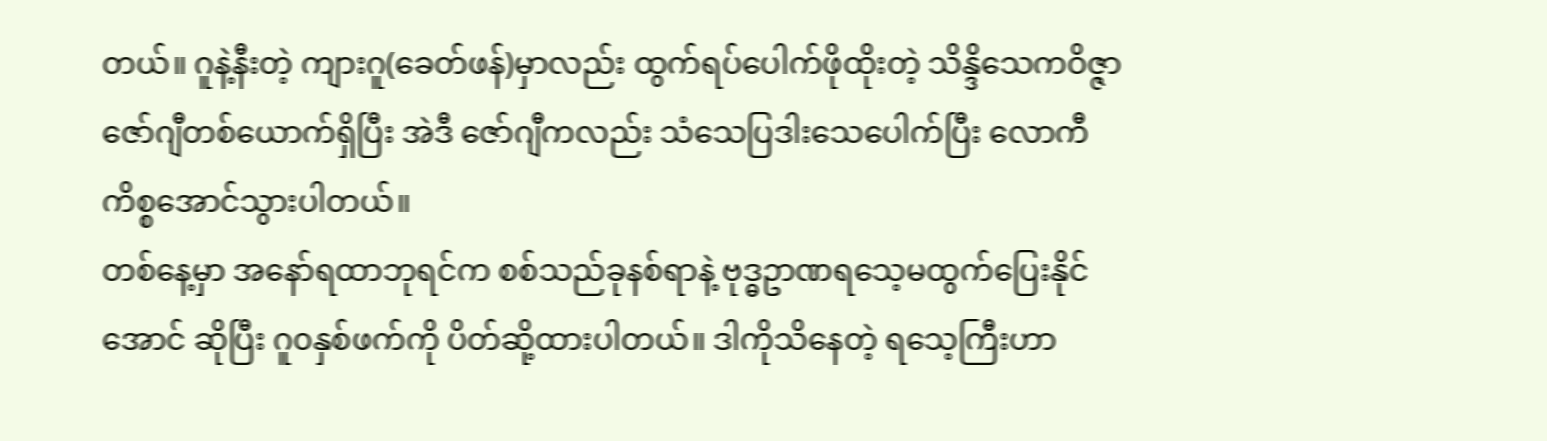တယ်။ ဂူနဲ့နီးတဲ့ ကျားဂူ(ခေတ်ဖန်)မှာလည်း ထွက်ရပ်ပေါက်ဖိုထိုးတဲ့ သိန္ဒိသေကဝိဇ္ဇာဇော်ဂျီတစ်ယောက်ရှိပြီး အဲဒီ ဇော်ဂျီကလည်း သံသေပြဒါးသေပေါက်ပြီး လောကီကိစ္စအောင်သွားပါတယ်။
တစ်နေ့မှာ အနော်ရထာဘုရင်က စစ်သည်ခုနစ်ရာနဲ့ ဗုဒ္ဓဥာဏရသေ့မထွက်ပြေးနိုင်အောင် ဆိုပြီး ဂူ၀နှစ်ဖက်ကို ပိတ်ဆို့ထားပါတယ်။ ဒါကိုသိနေတဲ့ ရသေ့ကြီးဟာ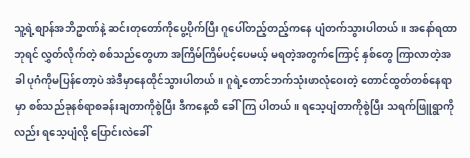သူ့ရဲ့စျာန်အဘိဥာဏ်နဲ့ ဆင်းတုတော်ကိုပွေ့ပိုက်ပြီး ဂူပေါ်တည့်တည့်ကနေ ပျံတက်သွားပါတယ်။ အနော်ရထာဘုရင် လွှတ်လိုက်တဲ့ စစ်သည်တွေဟာ အကြိမ်ကြိမ်ပင့်ပေမယ့် မရတဲ့အတွက်ကြောင့် နှစ်တွေ ကြာလာတဲ့အခါ ပုဂံကိုမပြန်တော့ပဲ အဲဒီမှာနေထိုင်သွားပါတယ်။ ဂူရဲ့တောင်ဘက်သုံးဖာလုံဝေးတဲ့ တောင်ထွတ်တစ်နေရာမှာ စစ်သည်ခုနစ်ရာစခန်းချတာကိုစွဲပြီး ဒီကနေ့ထိ ခေါ်ကြ ပါတယ်။ ရသေ့ပျံတာကိုစွဲပြီး သရက်ဖြူရွာကိုလည်း ရသေ့ပျံလို့ ပြောင်းလဲခေါ်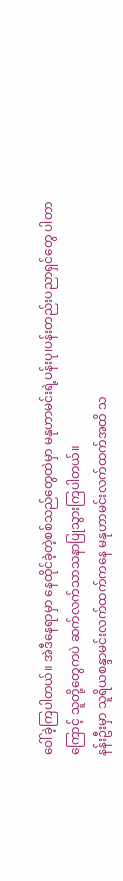ဝေါ်ခဲ့ကြပါတယ်။ အဲဒီနေရာမှာ နေထိုင်ခဲ့တဲ့စစ်သည်တွေထဲမှာ မနုဟာမင်းရဲ့ပန်းပု၊ပန်းတည်းပညာရှင်တွေ ပါတာ ကြောင့် သူတို့တွေကပဲ ဆက်လက်သာသနာပြုသွားကြပါတယ်။
နန်းဦးမှာ သူရိယစန္ဒာမင်းလက်ထက်ကနေ မနုဟာမင်းလက်ထက်အထိ သ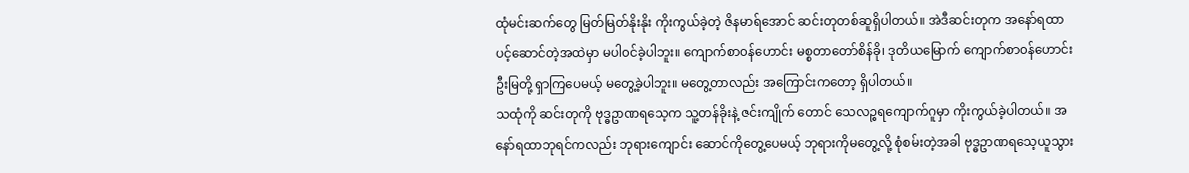ထုံမင်းဆက်တွေ မြတ်မြတ်နိုးနိုး ကိုးကွယ်ခဲ့တဲ့ ဇိနမာရ်အောင် ဆင်းတုတစ်ဆူရှိပါတယ်။ အဲဒီဆင်းတုက အနော်ရထာ ပင့်ဆောင်တဲ့အထဲမှာ မပါ၀င်ခဲ့ပါဘူး။ ကျောက်စာ၀န်ဟောင်း မစ္စတာတော်စိန်ခို၊ ဒုတိယမြောက် ကျောက်စာ၀န်ဟောင်းဦးမြတို့ ရှာကြပေမယ့် မတွေ့ခဲ့ပါဘူး။ မတွေ့တာလည်း အကြောင်းကတော့ ရှိပါတယ်။
သထုံကို ဆင်းတုကို ဗုဒ္ဓဥာဏရသေ့က သူ့တန်ခိုးနဲ့ ဇင်းကျိုက် တောင် သေလဉ္စရကျောက်ဂူမှာ ကိုးကွယ်ခဲ့ပါတယ်။ အနော်ရထာဘုရင်ကလည်း ဘုရားကျောင်း ဆောင်ကိုတွေ့ပေမယ့် ဘုရားကိုမတွေ့လို့ စုံစမ်းတဲ့အခါ ဗုဒ္ဓဥာဏရသေ့ယူသွား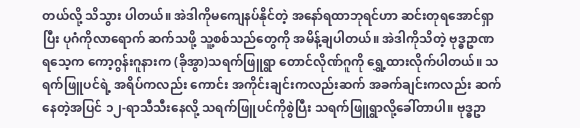တယ်လို့ သိသွား ပါတယ်။ အဲဒါကိုမကျေနပ်နိုင်တဲ့ အနော်ရထာဘုရင်ဟာ ဆင်းတုရအောင်ရှာပြီး ပုဂံကိုလာရောက် ဆက်သဖို့ သူ့စစ်သည်တွေကို အမိန့်ချပါတယ်။ အဲဒါကိုသိတဲ့ ဗုဒ္ဓဥာဏရသေ့က ကော့ဂွန်းဂူနားက (ခိုအွာ)သရက်ဖြူရွာ တောင်လိုဏ်ဂူကို ရွှေ့ထားလိုက်ပါတယ်။ သရက်ဖြူပင်ရဲ့ အရိပ်ကလည်း ကောင်း အကိုင်းချင်းကလည်းဆက် အခက်ချင်းကလည်း ဆက်နေတဲ့အပြင် ၁၂-ရာသီသီးနေလို့ သရက်ဖြူပင်ကိုစွဲပြီး သရက်ဖြူရွာလို့ခေါ်တာပါ။ ဗုဒ္ဓဥာ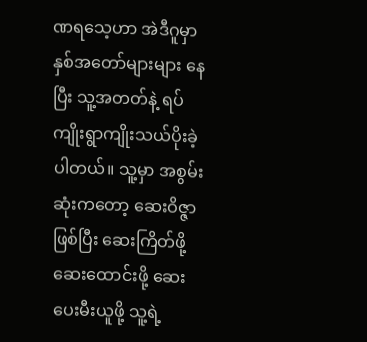ဏရသေ့ဟာ အဲဒီဂူမှာ နှစ်အတော်များများ နေပြီး သူ့အတတ်နဲ့ ရပ်ကျိုးရွာကျိုးသယ်ပိုးခဲ့ပါတယ်။ သူ့မှာ အစွမ်းဆုံးကတော့ ဆေးဝိဇ္ဇာဖြစ်ပြီး ဆေးကြိတ်ဖို့ ဆေးထောင်းဖို့ ဆေးပေးမီးယူဖို့ သူ့ရဲ့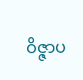ဝိဇ္ဇာပ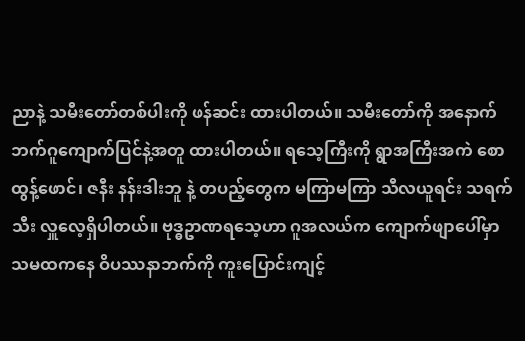ညာနဲ့ သမီးတော်တစ်ပါးကို ဖန်ဆင်း ထားပါတယ်။ သမီးတော်ကို အနောက်ဘက်ဂူကျောက်ပြင်နဲ့အတူ ထားပါတယ်။ ရသေ့ကြီးကို ရွာအကြီးအကဲ စောထွန့်ဖောင်၊ ဇနီး နန်းဒါးဘူ နဲ့ တပည့်တွေက မကြာမကြာ သီလယူရင်း သရက်သီး လှူလေ့ရှိပါတယ်။ ဗုဒ္ဓဥာဏရသေ့ဟာ ဂူအလယ်က ကျောက်ဖျာပေါ်မှာ သမထကနေ ဝိပဿနာဘက်ကို ကူးပြောင်းကျင့်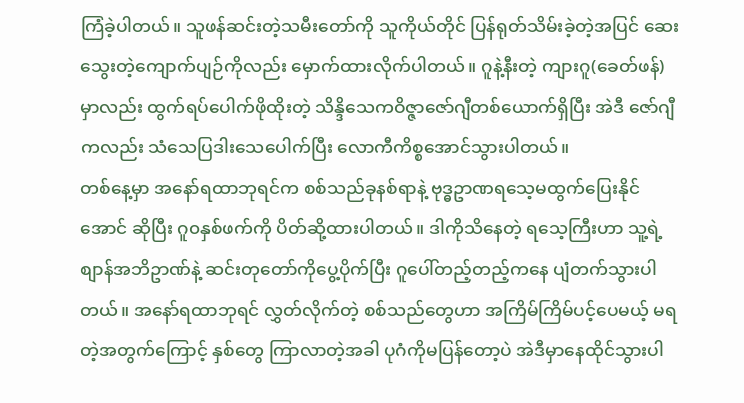ကြံခဲ့ပါတယ်။ သူဖန်ဆင်းတဲ့သမီးတော်ကို သူကိုယ်တိုင် ပြန်ရုတ်သိမ်းခဲ့တဲ့အပြင် ဆေးသွေးတဲ့ကျောက်ပျဉ်ကိုလည်း မှောက်ထားလိုက်ပါတယ်။ ဂူနဲ့နီးတဲ့ ကျားဂူ(ခေတ်ဖန်)မှာလည်း ထွက်ရပ်ပေါက်ဖိုထိုးတဲ့ သိန္ဒိသေကဝိဇ္ဇာဇော်ဂျီတစ်ယောက်ရှိပြီး အဲဒီ ဇော်ဂျီကလည်း သံသေပြဒါးသေပေါက်ပြီး လောကီကိစ္စအောင်သွားပါတယ်။
တစ်နေ့မှာ အနော်ရထာဘုရင်က စစ်သည်ခုနစ်ရာနဲ့ ဗုဒ္ဓဥာဏရသေ့မထွက်ပြေးနိုင်အောင် ဆိုပြီး ဂူ၀နှစ်ဖက်ကို ပိတ်ဆို့ထားပါတယ်။ ဒါကိုသိနေတဲ့ ရသေ့ကြီးဟာ သူ့ရဲ့စျာန်အဘိဥာဏ်နဲ့ ဆင်းတုတော်ကိုပွေ့ပိုက်ပြီး ဂူပေါ်တည့်တည့်ကနေ ပျံတက်သွားပါတယ်။ အနော်ရထာဘုရင် လွှတ်လိုက်တဲ့ စစ်သည်တွေဟာ အကြိမ်ကြိမ်ပင့်ပေမယ့် မရတဲ့အတွက်ကြောင့် နှစ်တွေ ကြာလာတဲ့အခါ ပုဂံကိုမပြန်တော့ပဲ အဲဒီမှာနေထိုင်သွားပါ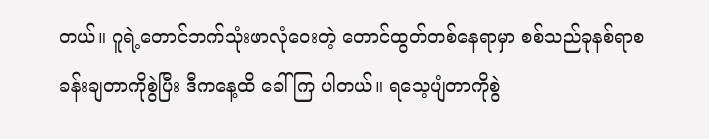တယ်။ ဂူရဲ့တောင်ဘက်သုံးဖာလုံဝေးတဲ့ တောင်ထွတ်တစ်နေရာမှာ စစ်သည်ခုနစ်ရာစခန်းချတာကိုစွဲပြီး ဒီကနေ့ထိ ခေါ်ကြ ပါတယ်။ ရသေ့ပျံတာကိုစွဲ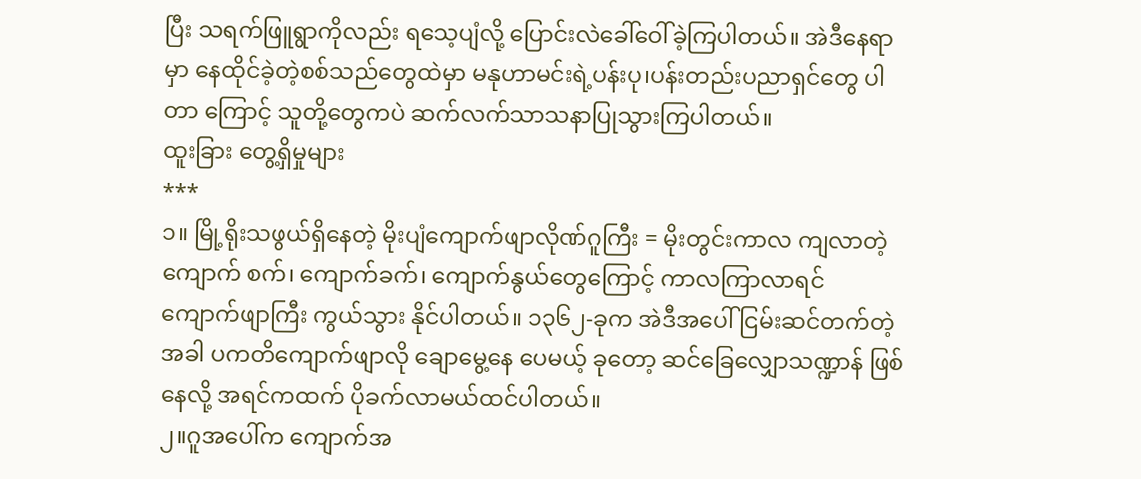ပြီး သရက်ဖြူရွာကိုလည်း ရသေ့ပျံလို့ ပြောင်းလဲခေါ်ဝေါ်ခဲ့ကြပါတယ်။ အဲဒီနေရာမှာ နေထိုင်ခဲ့တဲ့စစ်သည်တွေထဲမှာ မနုဟာမင်းရဲ့ပန်းပု၊ပန်းတည်းပညာရှင်တွေ ပါတာ ကြောင့် သူတို့တွေကပဲ ဆက်လက်သာသနာပြုသွားကြပါတယ်။
ထူးခြား တွေ့ရှိမှုများ
***
၁။ မြို့ရိုးသဖွယ်ရှိနေတဲ့ မိုးပျံကျောက်ဖျာလိုဏ်ဂူကြီး = မိုးတွင်းကာလ ကျလာတဲ့ကျောက် စက်၊ ကျောက်ခက်၊ ကျောက်နွယ်တွေကြောင့် ကာလကြာလာရင် ကျောက်ဖျာကြီး ကွယ်သွား နိုင်ပါတယ်။ ၁၃၆၂-ခုက အဲဒီအပေါ် ငြမ်းဆင်တက်တဲ့အခါ ပကတိကျောက်ဖျာလို ချောမွေ့နေ ပေမယ့် ခုတော့ ဆင်ခြေလျှောသဏ္ဍာန် ဖြစ်နေလို့ အရင်ကထက် ပိုခက်လာမယ်ထင်ပါတယ်။
၂။ဂူအပေါ်က ကျောက်အ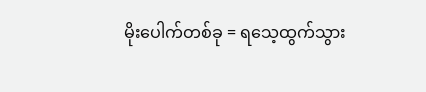မိုးပေါက်တစ်ခု = ရသေ့ထွက်သွား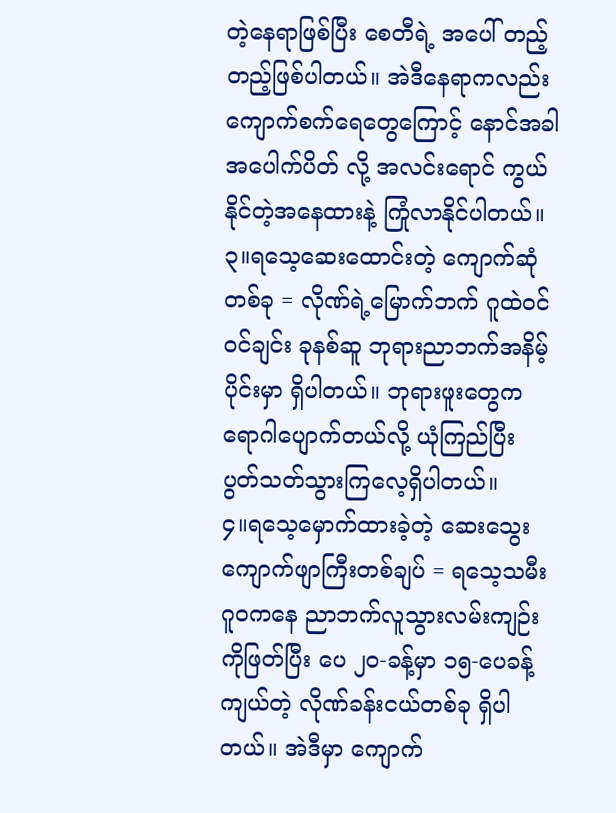တဲ့နေရာဖြစ်ပြီး စေတီရဲ့ အပေါ် တည့်တည့်ဖြစ်ပါတယ်။ အဲဒီနေရာကလည်း ကျောက်စက်ရေတွေကြောင့် နောင်အခါ အပေါက်ပိတ် လို့ အလင်းရောင် ကွယ်နိုင်တဲ့အနေထားနဲ့ ကြုံလာနိုင်ပါတယ်။
၃။ရသေ့ဆေးထောင်းတဲ့ ကျောက်ဆုံတစ်ခု = လိုဏ်ရဲ့မြောက်ဘက် ဂူထဲ၀င်၀င်ချင်း ခုနစ်ဆူ ဘုရားညာဘက်အနိမ့်ပိုင်းမှာ ရှိပါတယ်။ ဘုရားဖူးတွေက ရောဂါပျောက်တယ်လို့ ယုံကြည်ပြီး ပွတ်သတ်သွားကြလေ့ရှိပါတယ်။
၄။ရသေ့မှောက်ထားခဲ့တဲ့ ဆေးသွေးကျောက်ဖျာကြီးတစ်ချပ် = ရသေ့သမီးဂူ၀ကနေ ညာဘက်လူသွားလမ်းကျဉ်းကိုဖြတ်ပြီး ပေ ၂၀-ခန့်မှာ ၁၅-ပေခန့်ကျယ်တဲ့ လိုဏ်ခန်းငယ်တစ်ခု ရှိပါတယ်။ အဲဒီမှာ ကျောက်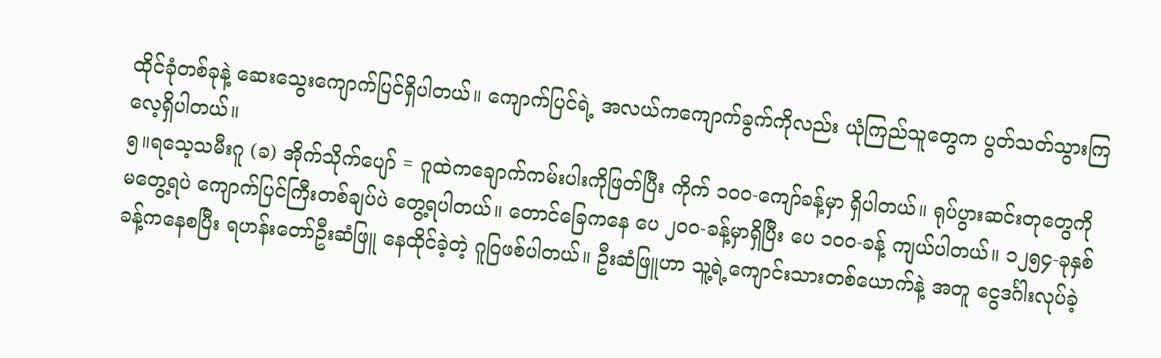ထိုင်ခုံတစ်ခုနဲ့ ဆေးသွေးကျောက်ပြင်ရှိပါတယ်။ ကျောက်ပြင်ရဲ့ အလယ်ကကျောက်ခွက်ကိုလည်း ယုံကြည်သူတွေက ပွတ်သတ်သွားကြလေ့ရှိပါတယ်။
၅။ရသေ့သမီးဂူ (ခ) အိုက်သိုက်ပျော် = ဂူထဲကချောက်ကမ်းပါးကိုဖြတ်ပြီး ကိုက် ၁၀၀-ကျော်ခန့်မှာ ရှိပါတယ်။ ရုပ်ပွားဆင်းတုတွေကို မတွေ့ရပဲ ကျောက်ပြင်ကြီးတစ်ချပ်ပဲ တွေ့ရပါတယ်။ တောင်ခြေကနေ ပေ ၂၀၀-ခန့်မှာရှိပြီး ပေ ၁၀၀-ခန့် ကျယ်ပါတယ်။ ၁၂၅၄-ခုနှစ်ခန့်ကနေစပြီး ရဟန်းတော်ဦးဆံဖြူ နေထိုင်ခဲ့တဲ့ ဂူဝြဖစ်ပါတယ်။ ဦးဆံဖြူဟာ သူ့ရဲ့ကျောင်းသားတစ်ယောက်နဲ့ အတူ ငွေဒင်္ဂါးလုပ်ခဲ့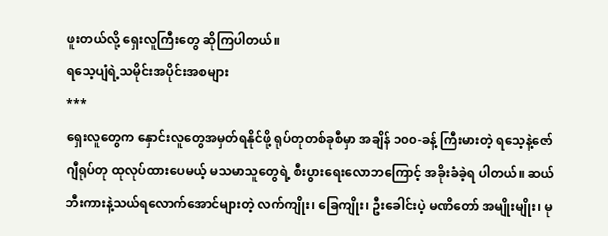ဖူးတယ်လို့ ရှေးလူကြီးတွေ ဆိုကြပါတယ်။
ရသေ့ပျံရဲ့သမိုင်းအပိုင်းအစများ
***
ရှေးလူတွေက နှောင်းလူတွေအမှတ်ရနိုင်ဖို့ ရုပ်တုတစ်ခုစီမှာ အချိန် ၁၀၀-ခန့် ကြီးမားတဲ့ ရသေ့နဲ့ဇော်ဂျီရုပ်တု ထုလုပ်ထားပေမယ့် မသမာသူတွေရဲ့ စီးပွားရေးလောဘကြောင့် အခိုးခံခဲ့ရ ပါတယ်။ ဆယ်ဘီးကားနဲ့သယ်ရလောက်အောင်များတဲ့ လက်ကျိုး၊ ခြေကျိုး၊ ဦးခေါင်းပဲ့ မဏိတော် အမျိုးမျိုး၊ မု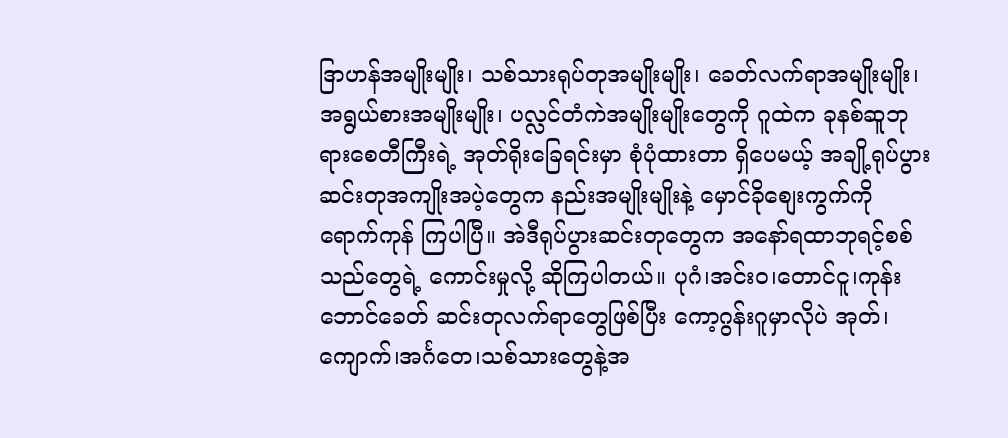ဒြာဟန်အမျိုးမျိုး၊ သစ်သားရုပ်တုအမျိုးမျိုး၊ ခေတ်လက်ရာအမျိုးမျိုး၊ အရွယ်စားအမျိုးမျိုး၊ ပလ္လင်တံကဲအမျိုးမျိုးတွေကို ဂူထဲက ခုနစ်ဆူဘုရားစေတီကြီးရဲ့ အုတ်ရိုးခြေရင်းမှာ စုံပုံထားတာ ရှိပေမယ့် အချို့ရုပ်ပွားဆင်းတုအကျိုးအပဲ့တွေက နည်းအမျိုးမျိုးနဲ့ မှောင်ခိုစျေးကွက်ကို ရောက်ကုန် ကြပါပြီ။ အဲဒီရုပ်ပွားဆင်းတုတွေက အနော်ရထာဘုရင့်စစ်သည်တွေရဲ့ ကောင်းမှုလို့ ဆိုကြပါတယ်။ ပုဂံ၊အင်း၀၊တောင်ငူ၊ကုန်းဘောင်ခေတ် ဆင်းတုလက်ရာတွေဖြစ်ပြီး ကော့ဂွန်းဂူမှာလိုပဲ အုတ်၊ ကျောက်၊အင်္ဂတေ၊သစ်သားတွေနဲ့အ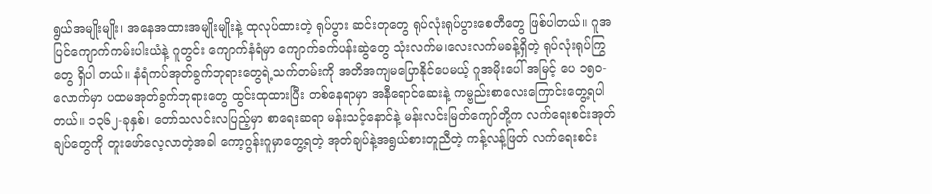ရွယ်အမျိုးမျိုး၊ အနေအထားအမျိုးမျိုးနဲ့ ထုလုပ်ထားတဲ့ ရုပ်ပွား ဆင်းတုတွေ ရုပ်လုံးရုပ်ပွားစေတီတွေ ဖြစ်ပါတယ်။ ဂူအပြင်ကျောက်ကမ်းပါးယံနဲ့ ဂူတွင်း ကျောက်နံရံမှာ ကျောက်ခက်ပန်းဆွဲတွေ သုံးလက်မ၊လေးလက်မခန့်ရှိတဲ့ ရုပ်လုံးရုပ်ကြွတွေ ရှိပါ တယ်။ နံရံကပ်အုတ်ခွက်ဘုရားတွေရဲ့သက်တမ်းကို အတိအကျမပြောနိုင်ပေမယ့် ဂူအမိုးပေါ် အမြင့် ပေ ၁၅၀-လောက်မှာ ပထမအုတ်ခွက်ဘုရားတွေ ထွင်းထုထားပြီး တစ်နေရာမှာ အနီရောင်ဆေးနဲ့ ကမ္ဗည်းစာလေးကြောင်းတွေ့ရပါတယ်။ ၁၃၆၂-ခုနှစ်၊ တော်သလင်းလပြည့်မှာ စာရေးဆရာ မန်းသင့်နောင်နဲ့ မန်းလင်းမြတ်ကျော်တို့က လက်ရေးစင်းအုတ်ချပ်တွေကို တူးဖော်လေ့လာတဲ့အခါ ကော့ဂွန်းဂူမှာတွေ့ရတဲ့ အုတ်ချပ်နဲ့အရွယ်စားတူညီတဲ့ ကန့်လန့်ဖြတ် လက်ရေးစင်း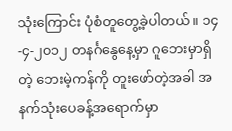သုံးကြောင်း ပုံစံတူတွေ့ခဲ့ပါတယ်။ ၁၄-၄-၂၀၁၂ တနင်္ဂနွေနေ့မှာ ဂူဘေးမှာရှိတဲ့ ဘေးမဲ့ကန်ကို တူးဖော်တဲ့အခါ အနက်သုံးပေခန့်အရောက်မှာ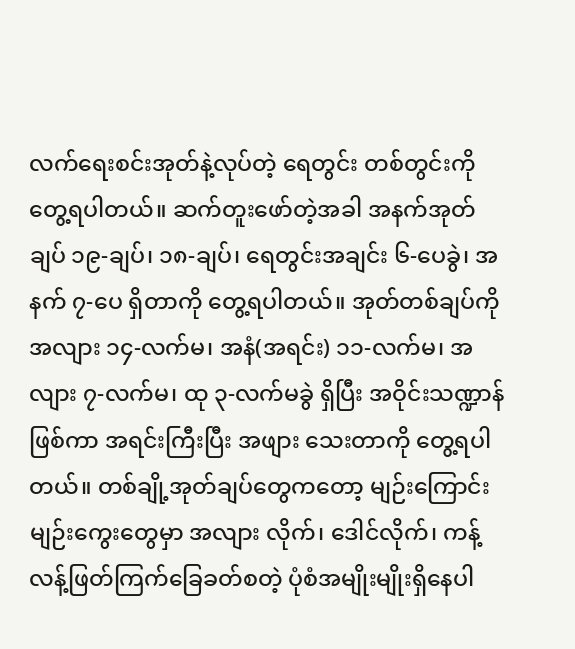လက်ရေးစင်းအုတ်နဲ့လုပ်တဲ့ ရေတွင်း တစ်တွင်းကိုတွေ့ရပါတယ်။ ဆက်တူးဖော်တဲ့အခါ အနက်အုတ်ချပ် ၁၉-ချပ်၊ ၁၈-ချပ်၊ ရေတွင်းအချင်း ၆-ပေခွဲ၊ အနက် ၇-ပေ ရှိတာကို တွေ့ရပါတယ်။ အုတ်တစ်ချပ်ကို အလျား ၁၄-လက်မ၊ အနံ(အရင်း) ၁၁-လက်မ၊ အလျား ၇-လက်မ၊ ထု ၃-လက်မခွဲ ရှိပြီး အဝိုင်းသဏ္ဍာန်ဖြစ်ကာ အရင်းကြီးပြီး အဖျား သေးတာကို တွေ့ရပါတယ်။ တစ်ချို့အုတ်ချပ်တွေကတော့ မျဉ်းကြောင်းမျဉ်းကွေးတွေမှာ အလျား လိုက်၊ ဒေါင်လိုက်၊ ကန့်လန့်ဖြတ်ကြက်ခြေခတ်စတဲ့ ပုံစံအမျိုးမျိုးရှိနေပါ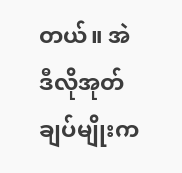တယ်။ အဲဒီလိုအုတ်ချပ်မျိုးက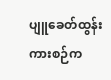ပျူခေတ်ထွန်းကားစဉ်က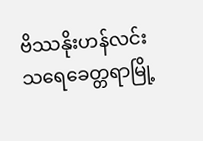ဗိဿနိုးဟန်လင်း သရေခေတ္တရာမြို့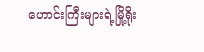ဟောင်းကြီးများရဲ့မြို့ရိုး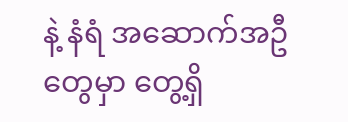နဲ့ နံရံ အဆောက်အဦတွေမှာ တွေ့ရှိ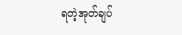ရတဲ့အုတ်ချပ်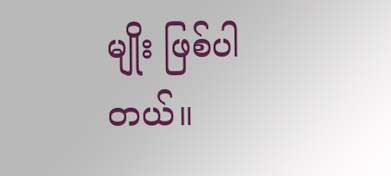မျိုး ဖြစ်ပါတယ်။